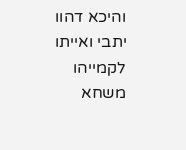והיכא דהוו יתבי ואייתו לקמייהו משחא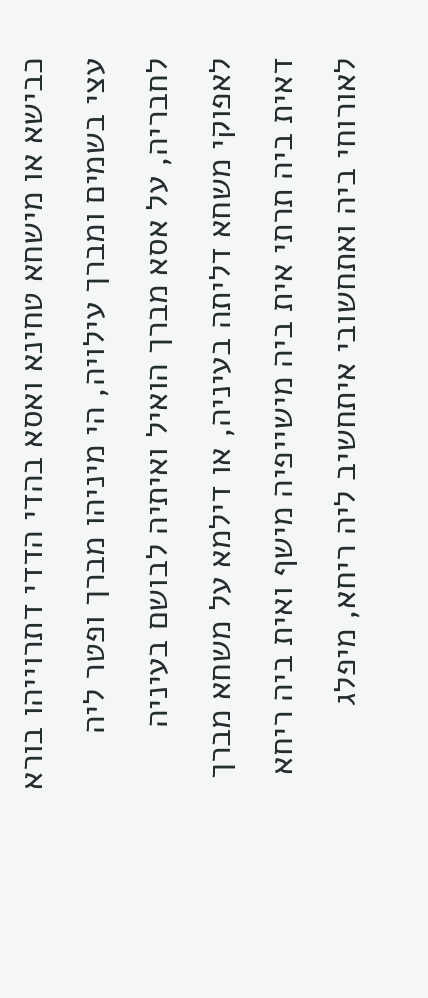כבישא או מישחא טחינא ואסא בהדי הדדי דתרוייהו בורא עצי בשמים ומברך עילויה, הי מיניהו מברך ופטר ליה לחבריה, על אסא מברך הואיל ואיתיה לבושם בעיניה לאפוקי משחא דליתה בעיניה, או דילמא על משחא מברך דאית ביה תרתי אית ביה מישייפיה מישף ואית ביה ריחא לאורוחי ביה ואתחשובי איתחשיב ליה ריחא, מיפלג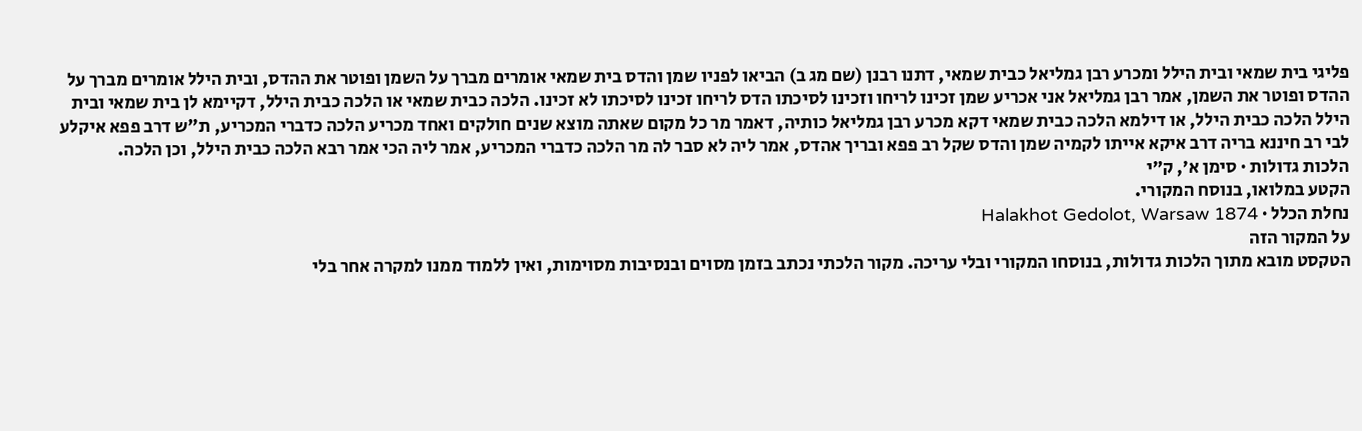פליגי בית שמאי ובית הילל ומכרע רבן גמליאל כבית שמאי, דתנו רבנן (שם מג ב) הביאו לפניו שמן והדס בית שמאי אומרים מברך על השמן ופוטר את ההדס, ובית הילל אומרים מברך על ההדס ופוטר את השמן, אמר רבן גמליאל אני אכריע שמן זכינו לריחו וזכינו לסיכתו הדס לריחו זכינו לסיכתו לא זכינו. הלכה כבית שמאי או הלכה כבית הילל, דקיימא לן בית שמאי ובית הילל הלכה כבית הילל, או דילמא הלכה כבית שמאי דקא מכרע רבן גמליאל כותיה, דאמר מר כל מקום שאתה מוצא שנים חולקים ואחד מכריע הלכה כדברי המכריע, ת"ש דרב פפא איקלע לבי רב חיננא בריה דרב איקא אייתו לקמיה שמן והדס שקל רב פפא ובריך אהדס, אמר ליה לא סבר לה מר הלכה כדברי המכריע, אמר ליה הכי אמר רבא הלכה כבית הילל, וכן הלכה.
הלכות גדולות · סימן א׳, ק״י
הקטע במלואו, בנוסח המקורי.
נחלת הכלל · Halakhot Gedolot, Warsaw 1874
על המקור הזה
הטקסט מובא מתוך הלכות גדולות, בנוסחו המקורי ובלי עריכה. מקור הלכתי נכתב בזמן מסוים ובנסיבות מסוימות, ואין ללמוד ממנו למקרה אחר בלי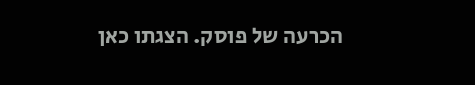הכרעה של פוסק. הצגתו כאן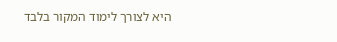היא לצורך לימוד המקור בלבד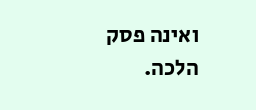ואינה פסק הלכה.